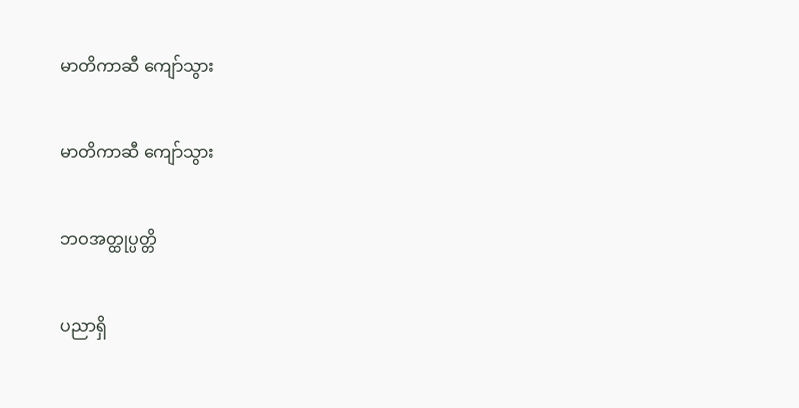မာတိကာဆီ ကျော်သွား

မာတိကာဆီ ကျော်သွား

ဘဝအတ္ထုပ္ပတ္တိ

ပညာရှိ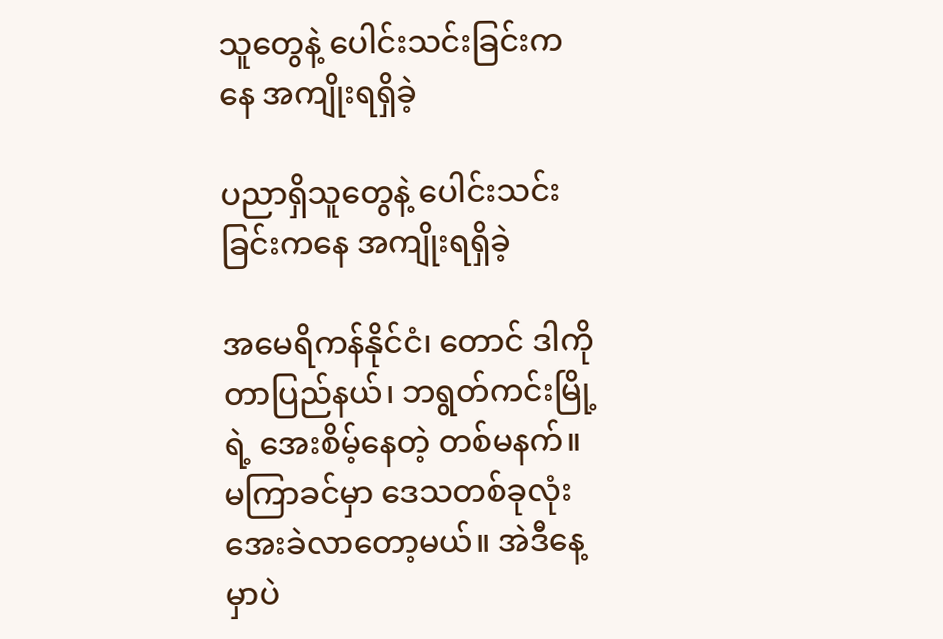သူတွေနဲ့ ပေါင်းသင်းခြင်းကနေ အကျိုးရရှိခဲ့

ပညာရှိသူတွေနဲ့ ပေါင်းသင်းခြင်းကနေ အကျိုးရရှိခဲ့

အမေရိကန်နိုင်ငံ၊ တောင် ဒါကိုတာပြည်နယ်၊ ဘရွတ်ကင်းမြို့ရဲ့ အေးစိမ့်နေတဲ့ တစ်မနက်။ မကြာခင်မှာ ဒေသတစ်ခုလုံး အေးခဲလာတော့မယ်။ အဲဒီနေ့မှာပဲ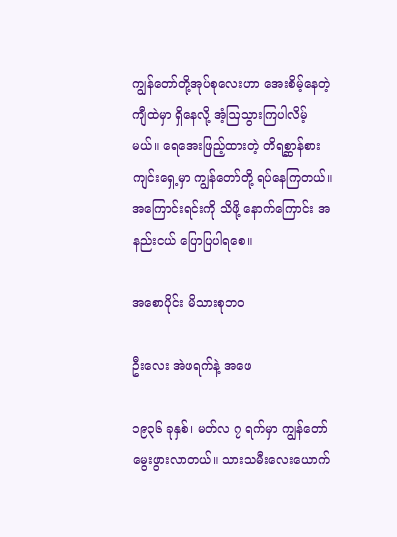ကျွန်တော်တို့အုပ်စုလေးဟာ အေးစိမ့်နေတဲ့ ကျီထဲမှာ ရှိနေလို့ အံ့ဩသွားကြပါလိမ့်မယ်။ ရေအေးဖြည့်ထားတဲ့ တိရစ္ဆာန်စားကျင်းရှေ့မှာ ကျွန်တော်တို့ ရပ်နေကြတယ်။ အကြောင်းရင်းကို သိဖို့ နောက်ကြောင်း အနည်းငယ် ပြောပြပါရစေ။

အစောပိုင်း မိသားစုဘဝ

ဦးလေး အဲဖရက်နဲ့ အဖေ

၁၉၃၆ ခုနှစ်၊ မတ်လ ၇ ရက်မှာ ကျွန်တော် မွေးဖွားလာတယ်။ သားသမီးလေးယောက်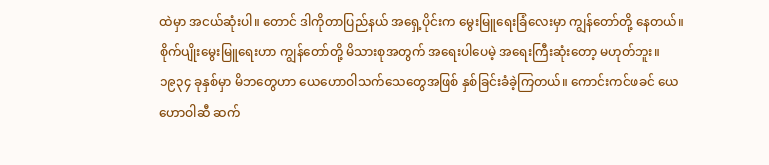ထဲမှာ အငယ်ဆုံးပါ။ တောင် ဒါကိုတာပြည်နယ် အရှေ့ပိုင်းက မွေးမြူရေးခြံလေးမှာ ကျွန်တော်တို့ နေတယ်။ စိုက်ပျိုးမွေးမြူရေးဟာ ကျွန်တော်တို့ မိသားစုအတွက် အရေးပါပေမဲ့ အရေးကြီးဆုံးတော့ မဟုတ်ဘူး။ ၁၉၃၄ ခုနှစ်မှာ မိဘတွေဟာ ယေဟောဝါသက်သေတွေအဖြစ် နှစ်ခြင်းခံခဲ့ကြတယ်။ ကောင်းကင်ဖခင် ယေဟောဝါဆီ ဆက်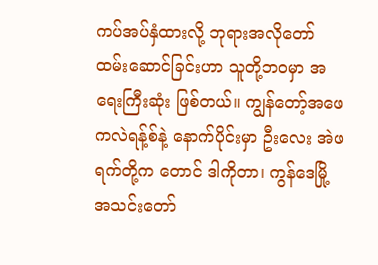ကပ်အပ်နှံထားလို့ ဘုရားအလိုတော် ထမ်းဆောင်ခြင်းဟာ သူတို့ဘဝမှာ အရေးကြီးဆုံး ဖြစ်တယ်။ ကျွန်တော့်အဖေ ကလဲရန့်စ်နဲ့ နောက်ပိုင်းမှာ ဦးလေး အဲဖရက်တို့က တောင် ဒါကိုတာ၊ ကွန်ဒေမြို့ အသင်းတော်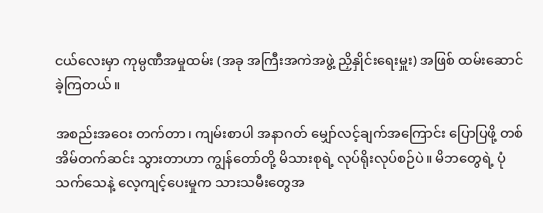ငယ်လေးမှာ ကုမ္ပဏီအမှုထမ်း (အခု အကြီးအကဲအဖွဲ့ ညှိနှိုင်းရေးမှူး) အဖြစ် ထမ်းဆောင်ခဲ့ကြတယ်။

အစည်းအဝေး တက်တာ၊ ကျမ်းစာပါ အနာဂတ် မျှော်လင့်ချက်အကြောင်း ပြောပြဖို့ တစ်အိမ်တက်ဆင်း သွားတာဟာ ကျွန်တော်တို့ မိသားစုရဲ့ လုပ်ရိုးလုပ်စဉ်ပဲ။ မိဘတွေရဲ့ ပုံသက်သေနဲ့ လေ့ကျင့်ပေးမှုက သားသမီးတွေအ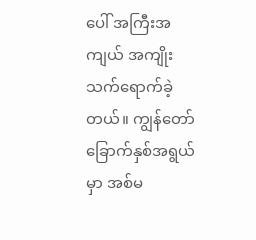ပေါ် အကြီးအကျယ် အကျိုးသက်ရောက်ခဲ့တယ်။ ကျွန်တော် ခြောက်နှစ်အရွယ်မှာ အစ်မ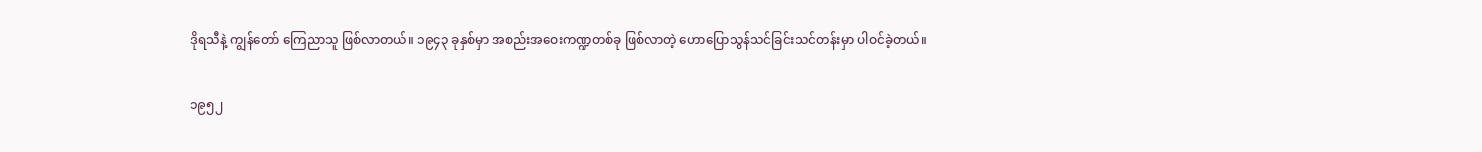ဒိုရသီနဲ့ ကျွန်တော် ကြေညာသူ ဖြစ်လာတယ်။ ၁၉၄၃ ခုနှစ်မှာ အစည်းအဝေးကဏ္ဍတစ်ခု ဖြစ်လာတဲ့ ဟောပြောသွန်သင်ခြင်းသင်တန်းမှာ ပါဝင်ခဲ့တယ်။

၁၉၅၂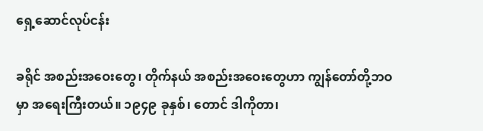ရှေ့ဆောင်လုပ်ငန်း

ခရိုင် အစည်းအဝေးတွေ၊ တိုက်နယ် အစည်းအဝေးတွေဟာ ကျွန်တော်တို့ဘဝမှာ အရေးကြီးတယ်။ ၁၉၄၉ ခုနှစ်၊ တောင် ဒါကိုတာ၊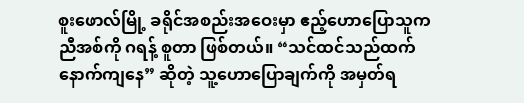စူးဖောလ်မြို့ ခရိုင်အစည်းအဝေးမှာ ဧည့်ဟောပြောသူက ညီအစ်ကို ဂရန့် စူတာ ဖြစ်တယ်။ “သင်ထင်သည်ထက် နောက်ကျနေ” ဆိုတဲ့ သူ့ဟောပြောချက်ကို အမှတ်ရ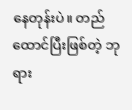နေတုန်းပဲ။ တည်ထောင်ပြီးဖြစ်တဲ့ ဘုရား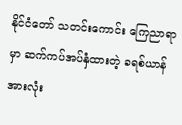နိုင်ငံတော် သတင်းကောင်း ကြေညာရာမှာ ဆက်ကပ်အပ်နှံထားတဲ့ ခရစ်ယာန်အားလုံး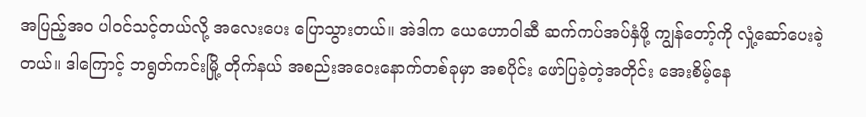အပြည့်အဝ ပါဝင်သင့်တယ်လို့ အလေးပေး ပြောသွားတယ်။ အဲဒါက ယေဟောဝါဆီ ဆက်ကပ်အပ်နှံဖို့ ကျွန်တော့်ကို လှုံ့ဆော်ပေးခဲ့တယ်။ ဒါကြောင့် ဘရွတ်ကင်းမြို့ တိုက်နယ် အစည်းအဝေးနောက်တစ်ခုမှာ အစပိုင်း ဖော်ပြခဲ့တဲ့အတိုင်း အေးစိမ့်နေ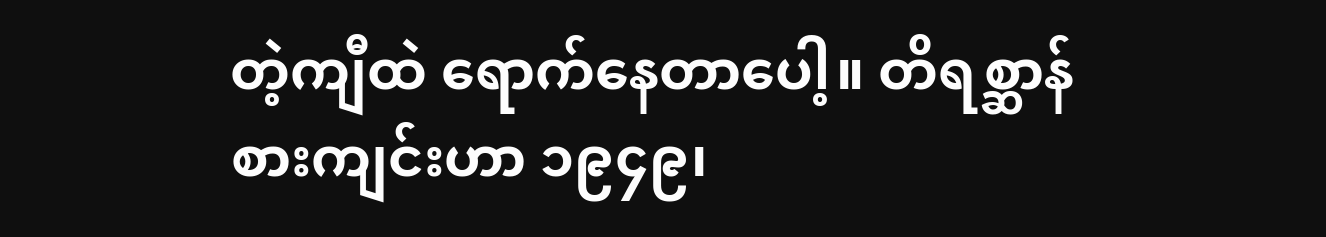တဲ့ကျီထဲ ရောက်နေတာပေါ့။ တိရစ္ဆာန်စားကျင်းဟာ ၁၉၄၉၊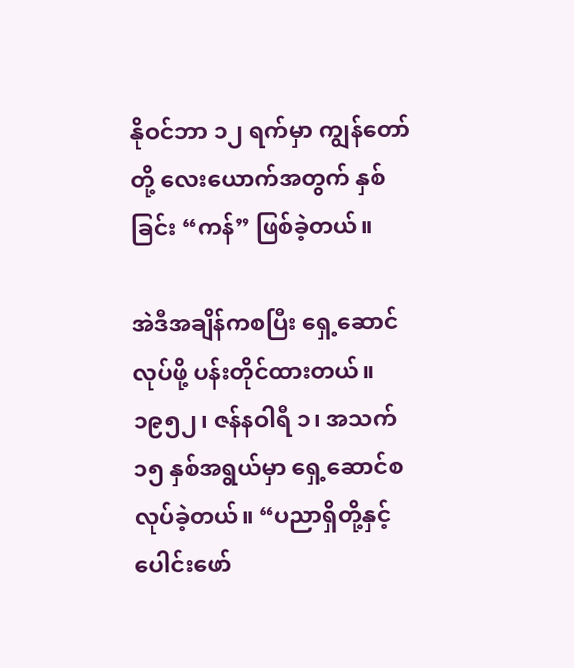နိုဝင်ဘာ ၁၂ ရက်မှာ ကျွန်တော်တို့ လေးယောက်အတွက် နှစ်ခြင်း “ကန်” ဖြစ်ခဲ့တယ်။

အဲဒီအချိန်ကစပြီး ရှေ့ဆောင်လုပ်ဖို့ ပန်းတိုင်ထားတယ်။ ၁၉၅၂၊ ဇန်နဝါရီ ၁၊ အသက် ၁၅ နှစ်အရွယ်မှာ ရှေ့ဆောင်စလုပ်ခဲ့တယ်။ “ပညာရှိတို့နှင့် ပေါင်းဖော်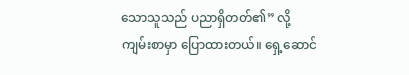သောသူသည် ပညာရှိတတ်၏” လို့ ကျမ်းစာမှာ ပြောထားတယ်။ ရှေ့ဆောင်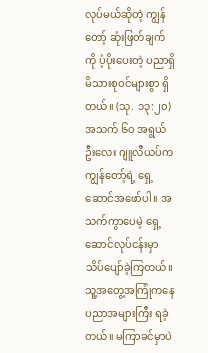လုပ်မယ်ဆိုတဲ့ ကျွန်တော့် ဆုံးဖြတ်ချက်ကို ပံ့ပိုးပေးတဲ့ ပညာရှိ မိသားစုဝင်များစွာ ရှိတယ်။ (သု. ၁၃:၂၀) အသက် ၆၀ အရွယ် ဦးလေး ဂျူလီယပ်က ကျွန်တော့်ရဲ့ ရှေ့ဆောင်အဖော်ပါ။ အသက်ကွာပေမဲ့ ရှေ့ဆောင်လုပ်ငန်းမှာ သိပ်ပျော်ခဲ့ကြတယ်။ သူ့အတွေ့အကြုံကနေ ပညာအများကြီး ရခဲ့တယ်။ မကြာခင်မှာပဲ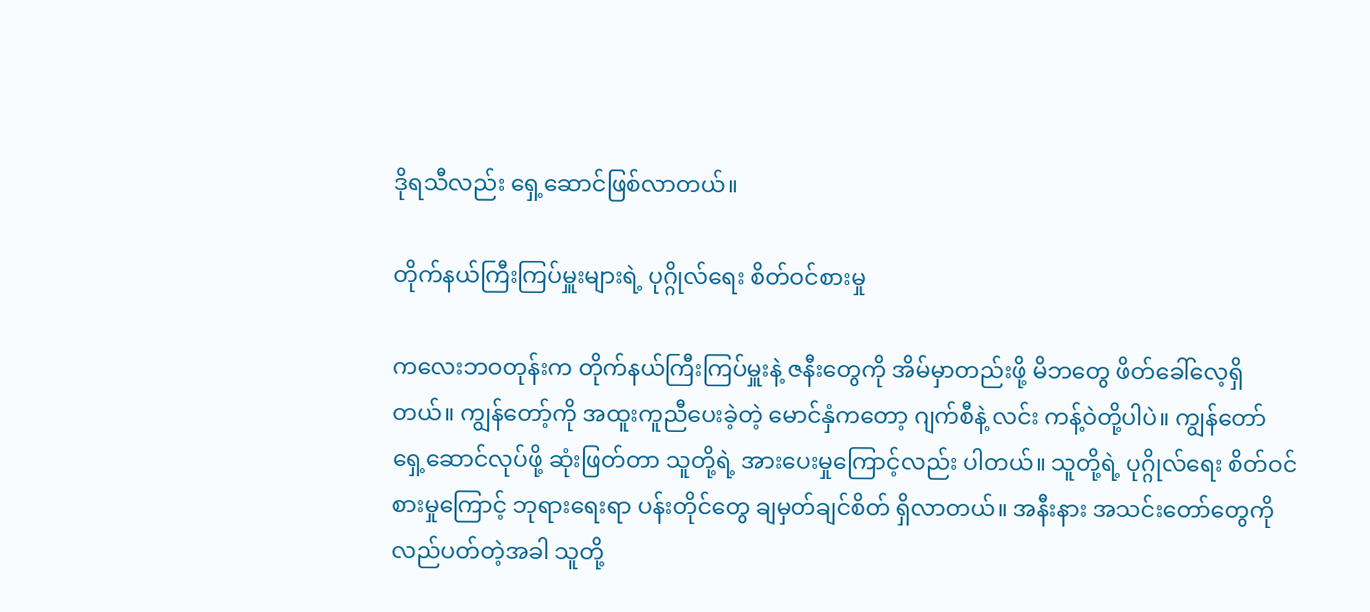ဒိုရသီလည်း ရှေ့ဆောင်ဖြစ်လာတယ်။

တိုက်နယ်ကြီးကြပ်မှူးများရဲ့ ပုဂ္ဂိုလ်ရေး စိတ်ဝင်စားမှု

ကလေးဘဝတုန်းက တိုက်နယ်ကြီးကြပ်မှူးနဲ့ ဇနီးတွေကို အိမ်မှာတည်းဖို့ မိဘတွေ ဖိတ်ခေါ်လေ့ရှိတယ်။ ကျွန်တော့်ကို အထူးကူညီပေးခဲ့တဲ့ မောင်နှံကတော့ ဂျက်စီနဲ့ လင်း ကန့်ဝဲတို့ပါပဲ။ ကျွန်တော် ရှေ့ဆောင်လုပ်ဖို့ ဆုံးဖြတ်တာ သူတို့ရဲ့ အားပေးမှုကြောင့်လည်း ပါတယ်။ သူတို့ရဲ့ ပုဂ္ဂိုလ်ရေး စိတ်ဝင်စားမှုကြောင့် ဘုရားရေးရာ ပန်းတိုင်တွေ ချမှတ်ချင်စိတ် ရှိလာတယ်။ အနီးနား အသင်းတော်တွေကို လည်ပတ်တဲ့အခါ သူတို့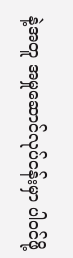နဲ့အတူ အမှုဆောင်လုပ်ငန်းမှာ ပါဝင်ဖို့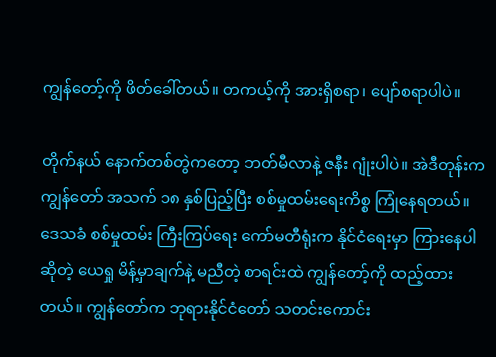ကျွန်တော့်ကို ဖိတ်ခေါ်တယ်။ တကယ့်ကို အားရှိစရာ၊ ပျော်စရာပါပဲ။

တိုက်နယ် နောက်တစ်တွဲကတော့ ဘတ်မီလာနဲ့ ဇနီး ဂျုံးပါပဲ။ အဲဒီတုန်းက ကျွန်တော် အသက် ၁၈ နှစ်ပြည့်ပြီး စစ်မှုထမ်းရေးကိစ္စ ကြုံနေရတယ်။ ဒေသခံ စစ်မှုထမ်း ကြီးကြပ်ရေး ကော်မတီရုံးက နိုင်ငံရေးမှာ ကြားနေပါဆိုတဲ့ ယေရှု မိန့်မှာချက်နဲ့ မညီတဲ့ စာရင်းထဲ ကျွန်တော့်ကို ထည့်ထားတယ်။ ကျွန်တော်က ဘုရားနိုင်ငံတော် သတင်းကောင်း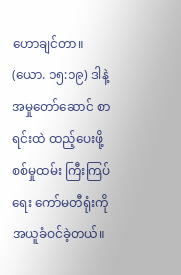ဟောချင်တာ။ (ယော. ၁၅:၁၉) ဒါနဲ့ အမှုတော်ဆောင် စာရင်းထဲ ထည့်ပေးဖို့ စစ်မှုထမ်း ကြီးကြပ်ရေး ကော်မတီရုံးကို အယူခံဝင်ခဲ့တယ်။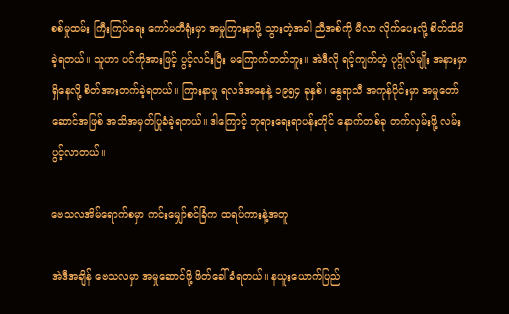စစ်မှုထမ်း ကြီးကြပ်ရေး ကော်မတီရုံးမှာ အမှုကြားနာဖို့ သွားတဲ့အခါ ညီအစ်ကို မီလာ လိုက်ပေးလို့ စိတ်ထိမိခဲ့ရတယ်။ သူဟာ ပင်ကိုအားဖြင့် ပွင့်လင်းပြီး မကြောက်တတ်ဘူး။ အဲဒီလို ရင့်ကျက်တဲ့ ပုဂ္ဂိုလ်မျိုး အနားမှာ ရှိနေလို့ စိတ်အားတက်ခဲ့ရတယ်။ ကြားနာမှု ရလဒ်အနေနဲ့ ၁၉၅၄ ခုနှစ်၊ နွေရာသီ အကုန်ပိုင်းမှာ အမှုတော်ဆောင်အဖြစ် အသိအမှတ်ပြုခံခဲ့ရတယ်။ ဒါကြောင့် ဘုရားရေးရာပန်းတိုင် နောက်တစ်ခု တက်လှမ်းဖို့ လမ်းပွင့်လာတယ်။

ဗေသလအိမ်ရောက်စမှာ ကင်းမျှော်စင်ခြံက ထရပ်ကားနဲ့အတူ

အဲဒီအချိန် ဗေသလမှာ အမှုဆောင်ဖို့ ဖိတ်ခေါ်ခံရတယ်။ နယူးယောက်ပြည်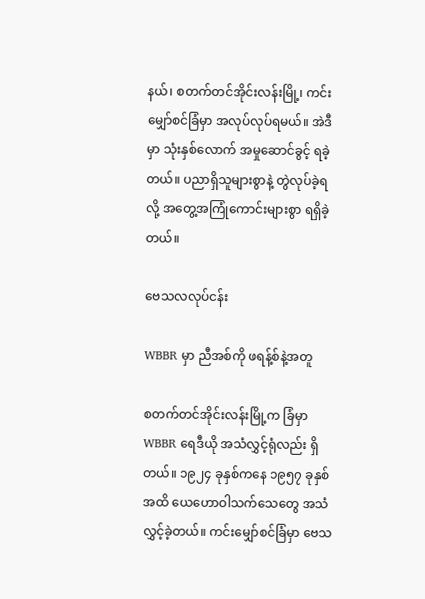နယ်၊ စတက်တင်အိုင်းလန်းမြို့၊ ကင်းမျှော်စင်ခြံမှာ အလုပ်လုပ်ရမယ်။ အဲဒီမှာ သုံးနှစ်လောက် အမှုဆောင်ခွင့် ရခဲ့တယ်။ ပညာရှိသူများစွာနဲ့ တွဲလုပ်ခဲ့ရလို့ အတွေ့အကြုံကောင်းများစွာ ရရှိခဲ့တယ်။

ဗေသလလုပ်ငန်း

WBBR မှာ ညီအစ်ကို ဖရန့်စ်နဲ့အတူ

စတက်တင်အိုင်းလန်းမြို့က ခြံမှာ WBBR ရေဒီယို အသံလွှင့်ရုံလည်း ရှိတယ်။ ၁၉၂၄ ခုနှစ်ကနေ ၁၉၅၇ ခုနှစ်အထိ ယေဟောဝါသက်သေတွေ အသံလွှင့်ခဲ့တယ်။ ကင်းမျှော်စင်ခြံမှာ ဗေသ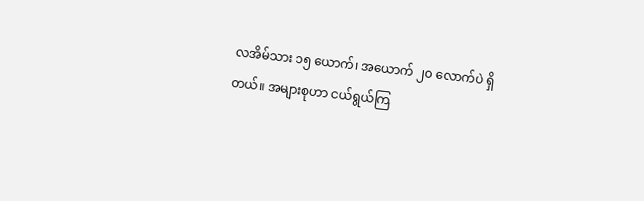လအိမ်သား ၁၅ ယောက်၊ အယောက် ၂၀ လောက်ပဲ ရှိတယ်။ အများစုဟာ ငယ်ရွယ်ကြ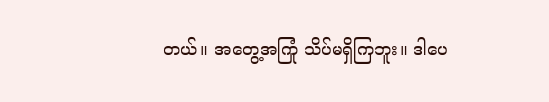တယ်။ အတွေ့အကြုံ သိပ်မရှိကြဘူး။ ဒါပေ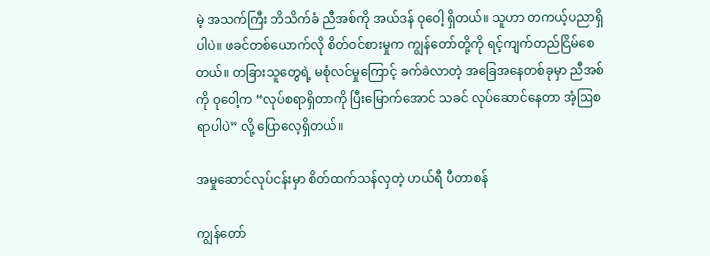မဲ့ အသက်ကြီး ဘိသိက်ခံ ညီအစ်ကို အယ်ဒန် ဝုဝေါ့ ရှိတယ်။ သူဟာ တကယ့်ပညာရှိပါပဲ။ ဖခင်တစ်ယောက်လို စိတ်ဝင်စားမှုက ကျွန်တော်တို့ကို ရင့်ကျက်တည်ငြိမ်စေတယ်။ တခြားသူတွေရဲ့ မစုံလင်မှုကြောင့် ခက်ခဲလာတဲ့ အခြေအနေတစ်ခုမှာ ညီအစ်ကို ဝုဝေါ့က “လုပ်စရာရှိတာကို ပြီးမြောက်အောင် သခင် လုပ်ဆောင်နေတာ အံ့ဩစရာပါပဲ” လို့ ပြောလေ့ရှိတယ်။

အမှုဆောင်လုပ်ငန်းမှာ စိတ်ထက်သန်လှတဲ့ ဟယ်ရီ ပီတာစန်

ကျွန်တော်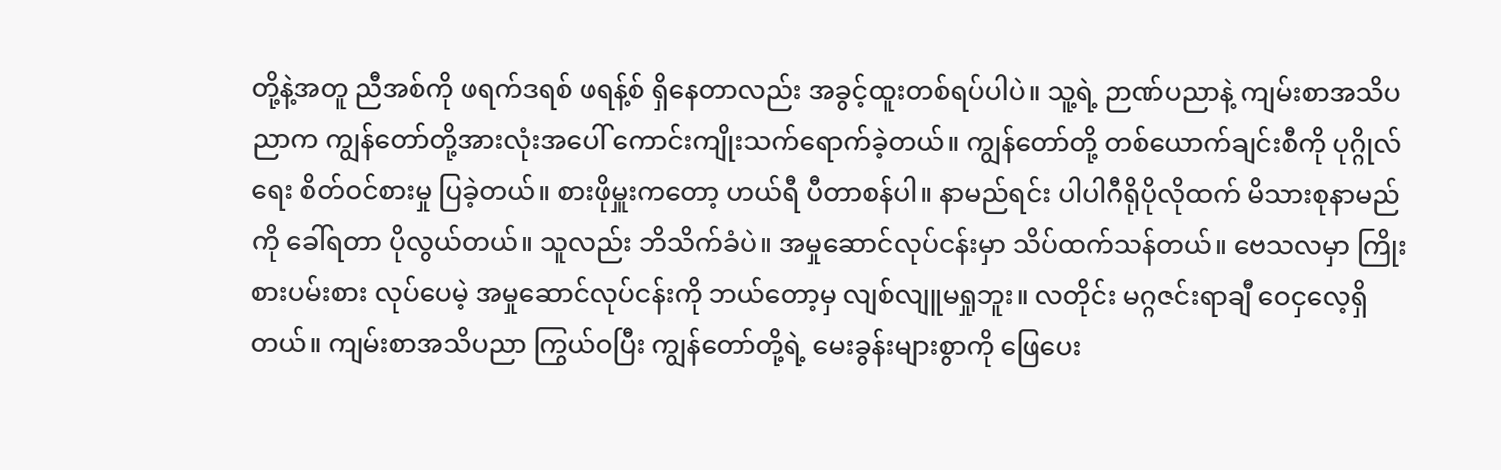တို့နဲ့အတူ ညီအစ်ကို ဖရက်ဒရစ် ဖရန့်စ် ရှိနေတာလည်း အခွင့်ထူးတစ်ရပ်ပါပဲ။ သူ့ရဲ့ ဉာဏ်ပညာနဲ့ ကျမ်းစာအသိပညာက ကျွန်တော်တို့အားလုံးအပေါ် ကောင်းကျိုးသက်ရောက်ခဲ့တယ်။ ကျွန်တော်တို့ တစ်ယောက်ချင်းစီကို ပုဂ္ဂိုလ်ရေး စိတ်ဝင်စားမှု ပြခဲ့တယ်။ စားဖိုမှူးကတော့ ဟယ်ရီ ပီတာစန်ပါ။ နာမည်ရင်း ပါပါဂီရိုပိုလိုထက် မိသားစုနာမည်ကို ခေါ်ရတာ ပိုလွယ်တယ်။ သူလည်း ဘိသိက်ခံပဲ။ အမှုဆောင်လုပ်ငန်းမှာ သိပ်ထက်သန်တယ်။ ဗေသလမှာ ကြိုးစားပမ်းစား လုပ်ပေမဲ့ အမှုဆောင်လုပ်ငန်းကို ဘယ်တော့မှ လျစ်လျူမရှုဘူး။ လတိုင်း မဂ္ဂဇင်းရာချီ ဝေငှလေ့ရှိတယ်။ ကျမ်းစာအသိပညာ ကြွယ်ဝပြီး ကျွန်တော်တို့ရဲ့ မေးခွန်းများစွာကို ဖြေပေး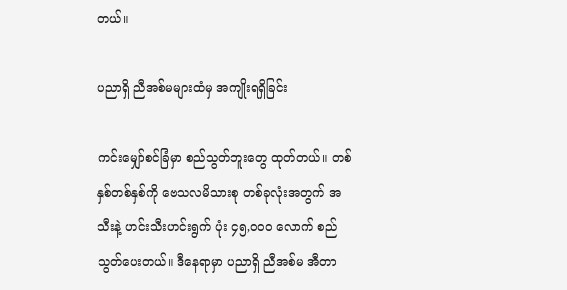တယ်။

ပညာရှိ ညီအစ်မများထံမှ အကျိုးရရှိခြင်း

ကင်းမျှော်စင်ခြံမှာ စည်သွတ်ဘူးတွေ ထုတ်တယ်။ တစ်နှစ်တစ်နှစ်ကို ဗေသလမိသားစု တစ်ခုလုံးအတွက် အသီးနဲ့ ဟင်းသီးဟင်းရွက် ပုံး ၄၅,၀၀၀ လောက် စည်သွတ်ပေးတယ်။ ဒီနေရာမှာ ပညာရှိ ညီအစ်မ အီတာ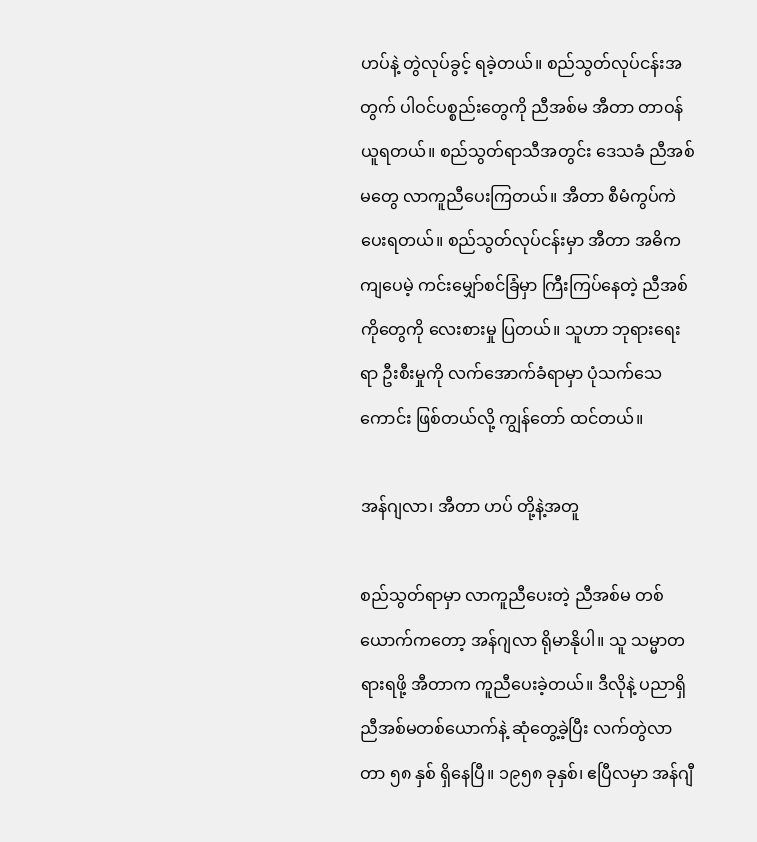ဟပ်နဲ့ တွဲလုပ်ခွင့် ရခဲ့တယ်။ စည်သွတ်လုပ်ငန်းအတွက် ပါဝင်ပစ္စည်းတွေကို ညီအစ်မ အီတာ တာဝန်ယူရတယ်။ စည်သွတ်ရာသီအတွင်း ဒေသခံ ညီအစ်မတွေ လာကူညီပေးကြတယ်။ အီတာ စီမံကွပ်ကဲပေးရတယ်။ စည်သွတ်လုပ်ငန်းမှာ အီတာ အဓိက ကျပေမဲ့ ကင်းမျှော်စင်ခြံမှာ ကြီးကြပ်နေတဲ့ ညီအစ်ကိုတွေကို လေးစားမှု ပြတယ်။ သူဟာ ဘုရားရေးရာ ဦးစီးမှုကို လက်အောက်ခံရာမှာ ပုံသက်သေကောင်း ဖြစ်တယ်လို့ ကျွန်တော် ထင်တယ်။

အန်ဂျလာ၊ အီတာ ဟပ် တို့နဲ့အတူ

စည်သွတ်ရာမှာ လာကူညီပေးတဲ့ ညီအစ်မ တစ်ယောက်ကတော့ အန်ဂျလာ ရိုမာနိုပါ။ သူ သမ္မာတရားရဖို့ အီတာက ကူညီပေးခဲ့တယ်။ ဒီလိုနဲ့ ပညာရှိ ညီအစ်မတစ်ယောက်နဲ့ ဆုံတွေ့ခဲ့ပြီး လက်တွဲလာတာ ၅၈ နှစ် ရှိနေပြီ။ ၁၉၅၈ ခုနှစ်၊ ဧပြီလမှာ အန်ဂျီ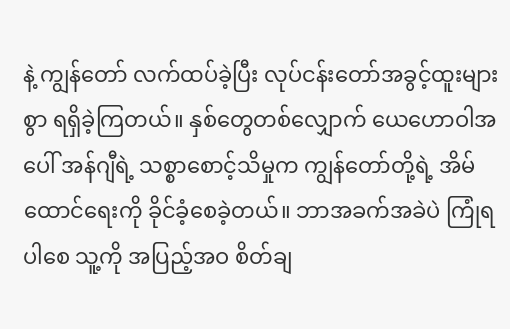နဲ့ ကျွန်တော် လက်ထပ်ခဲ့ပြီး လုပ်ငန်းတော်အခွင့်ထူးများစွာ ရရှိခဲ့ကြတယ်။ နှစ်တွေတစ်လျှောက် ယေဟောဝါအပေါ် အန်ဂျီရဲ့ သစ္စာစောင့်သိမှုက ကျွန်တော်တို့ရဲ့ အိမ်ထောင်ရေးကို ခိုင်ခံ့စေခဲ့တယ်။ ဘာအခက်အခဲပဲ ကြုံရပါစေ သူ့ကို အပြည့်အဝ စိတ်ချ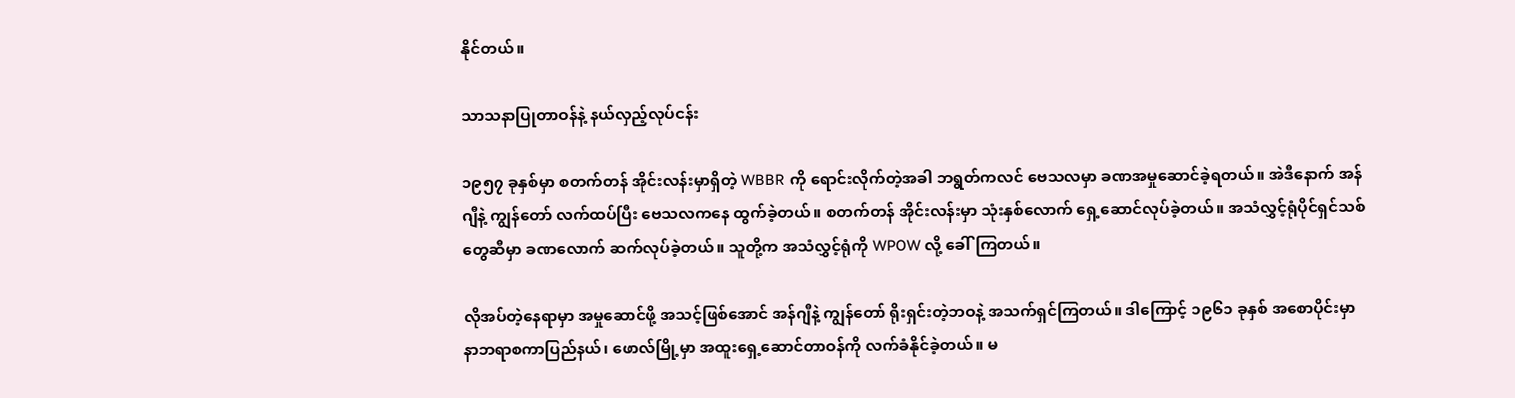နိုင်တယ်။

သာသနာပြုတာဝန်နဲ့ နယ်လှည့်လုပ်ငန်း

၁၉၅၇ ခုနှစ်မှာ စတက်တန် အိုင်းလန်းမှာရှိတဲ့ WBBR ကို ရောင်းလိုက်တဲ့အခါ ဘရွတ်ကလင် ဗေသလမှာ ခဏအမှုဆောင်ခဲ့ရတယ်။ အဲဒီနောက် အန်ဂျီနဲ့ ကျွန်တော် လက်ထပ်ပြီး ဗေသလကနေ ထွက်ခဲ့တယ်။ စတက်တန် အိုင်းလန်းမှာ သုံးနှစ်လောက် ရှေ့ဆောင်လုပ်ခဲ့တယ်။ အသံလွှင့်ရုံပိုင်ရှင်သစ်တွေဆီမှာ ခဏလောက် ဆက်လုပ်ခဲ့တယ်။ သူတို့က အသံလွှင့်ရုံကို WPOW လို့ ခေါ်ကြတယ်။

လိုအပ်တဲ့နေရာမှာ အမှုဆောင်ဖို့ အသင့်ဖြစ်အောင် အန်ဂျီနဲ့ ကျွန်တော် ရိုးရှင်းတဲ့ဘဝနဲ့ အသက်ရှင်ကြတယ်။ ဒါကြောင့် ၁၉၆၁ ခုနှစ် အစောပိုင်းမှာ နာဘရာစကာပြည်နယ်၊ ဖောလ်မြို့မှာ အထူးရှေ့ဆောင်တာဝန်ကို လက်ခံနိုင်ခဲ့တယ်။ မ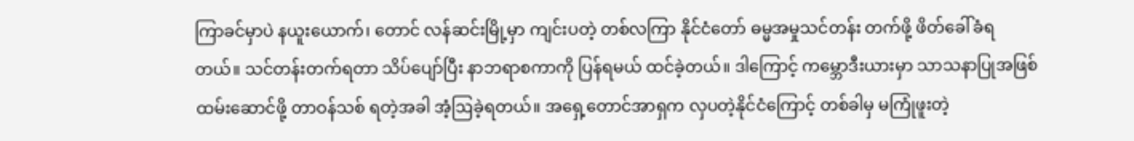ကြာခင်မှာပဲ နယူးယောက်၊ တောင် လန်ဆင်းမြို့မှာ ကျင်းပတဲ့ တစ်လကြာ နိုင်ငံတော် ဓမ္မအမှုသင်တန်း တက်ဖို့ ဖိတ်ခေါ်ခံရတယ်။ သင်တန်းတက်ရတာ သိပ်ပျော်ပြီး နာဘရာစကာကို ပြန်ရမယ် ထင်ခဲ့တယ်။ ဒါကြောင့် ကမ္ဘောဒီးယားမှာ သာသနာပြုအဖြစ် ထမ်းဆောင်ဖို့ တာဝန်သစ် ရတဲ့အခါ အံ့ဩခဲ့ရတယ်။ အရှေ့တောင်အာရှက လှပတဲ့နိုင်ငံကြောင့် တစ်ခါမှ မကြုံဖူးတဲ့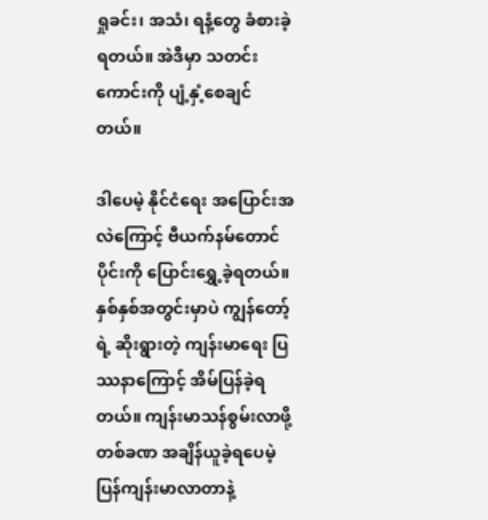ရှုခင်း၊ အသံ၊ ရနံ့တွေ ခံစားခဲ့ရတယ်။ အဲဒီမှာ သတင်းကောင်းကို ပျံ့နှံ့စေချင်တယ်။

ဒါပေမဲ့ နိုင်ငံရေး အပြောင်းအလဲကြောင့် ဗီယက်နမ်တောင်ပိုင်းကို ပြောင်းရွှေ့ခဲ့ရတယ်။ နှစ်နှစ်အတွင်းမှာပဲ ကျွန်တော့်ရဲ့ ဆိုးရွားတဲ့ ကျန်းမာရေး ပြဿနာကြောင့် အိမ်ပြန်ခဲ့ရတယ်။ ကျန်းမာသန်စွမ်းလာဖို့ တစ်ခဏ အချိန်ယူခဲ့ရပေမဲ့ ပြန်ကျန်းမာလာတာနဲ့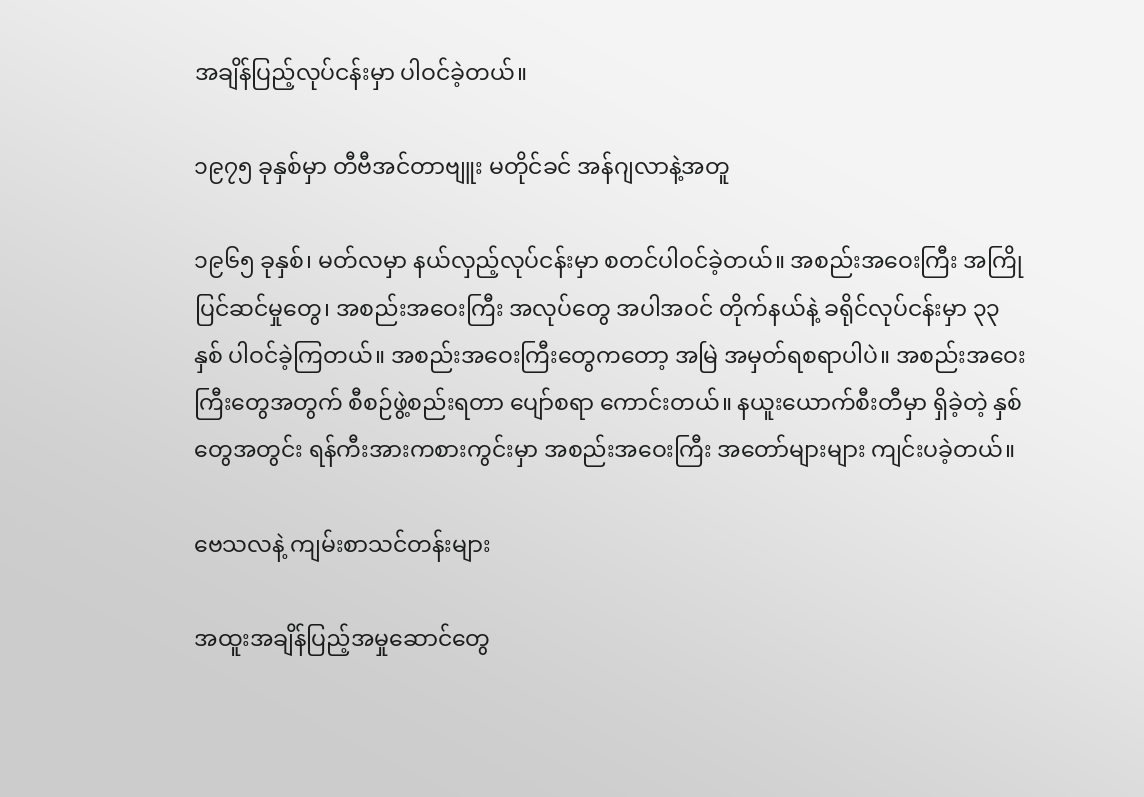အချိန်ပြည့်လုပ်ငန်းမှာ ပါဝင်ခဲ့တယ်။

၁၉၇၅ ခုနှစ်မှာ တီဗီအင်တာဗျူး မတိုင်ခင် အန်ဂျလာနဲ့အတူ

၁၉၆၅ ခုနှစ်၊ မတ်လမှာ နယ်လှည့်လုပ်ငန်းမှာ စတင်ပါဝင်ခဲ့တယ်။ အစည်းအဝေးကြီး အကြိုပြင်ဆင်မှုတွေ၊ အစည်းအဝေးကြီး အလုပ်တွေ အပါအဝင် တိုက်နယ်နဲ့ ခရိုင်လုပ်ငန်းမှာ ၃၃ နှစ် ပါဝင်ခဲ့ကြတယ်။ အစည်းအဝေးကြီးတွေကတော့ အမြဲ အမှတ်ရစရာပါပဲ။ အစည်းအဝေးကြီးတွေအတွက် စီစဉ်ဖွဲ့စည်းရတာ ပျော်စရာ ကောင်းတယ်။ နယူးယောက်စီးတီမှာ ရှိခဲ့တဲ့ နှစ်တွေအတွင်း ရန်ကီးအားကစားကွင်းမှာ အစည်းအဝေးကြီး အတော်များများ ကျင်းပခဲ့တယ်။

ဗေသလနဲ့ ကျမ်းစာသင်တန်းများ

အထူးအချိန်ပြည့်အမှုဆောင်တွေ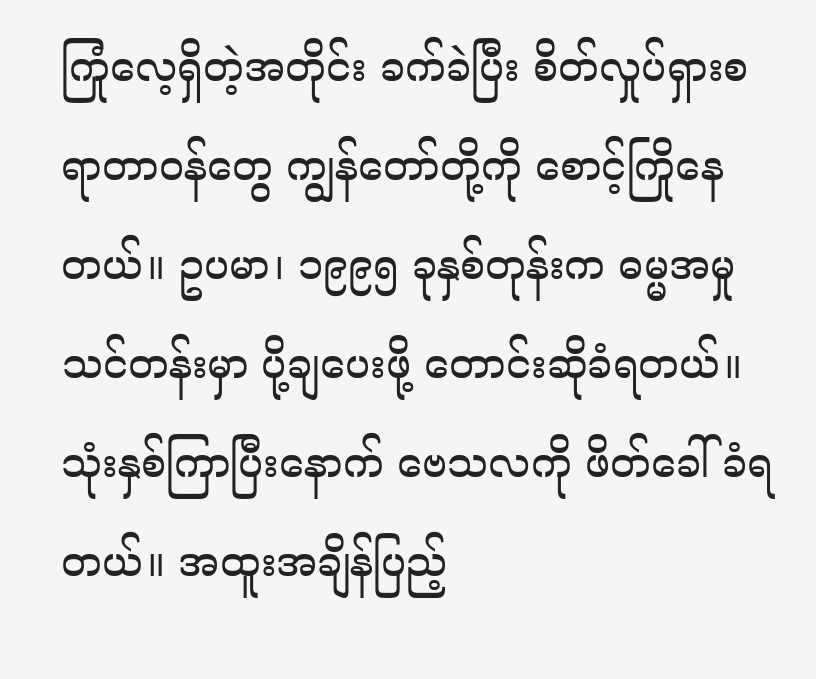ကြုံလေ့ရှိတဲ့အတိုင်း ခက်ခဲပြီး စိတ်လှုပ်ရှားစရာတာဝန်တွေ ကျွန်တော်တို့ကို စောင့်ကြိုနေတယ်။ ဥပမာ၊ ၁၉၉၅ ခုနှစ်တုန်းက ဓမ္မအမှုသင်တန်းမှာ ပို့ချပေးဖို့ တောင်းဆိုခံရတယ်။ သုံးနှစ်ကြာပြီးနောက် ဗေသလကို ဖိတ်ခေါ်ခံရတယ်။ အထူးအချိန်ပြည့်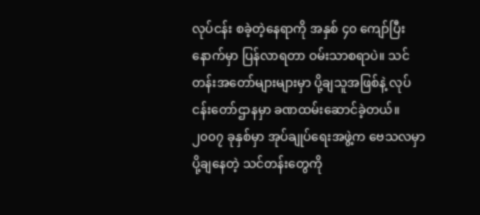လုပ်ငန်း စခဲ့တဲ့နေရာကို အနှစ် ၄၀ ကျော်ပြီးနောက်မှာ ပြန်လာရတာ ဝမ်းသာစရာပဲ။ သင်တန်းအတော်များများမှာ ပို့ချသူအဖြစ်နဲ့ လုပ်ငန်းတော်ဌာနမှာ ခဏထမ်းဆောင်ခဲ့တယ်။ ၂၀၀၇ ခုနှစ်မှာ အုပ်ချုပ်ရေးအဖွဲ့က ဗေသလမှာ ပို့ချနေတဲ့ သင်တန်းတွေကို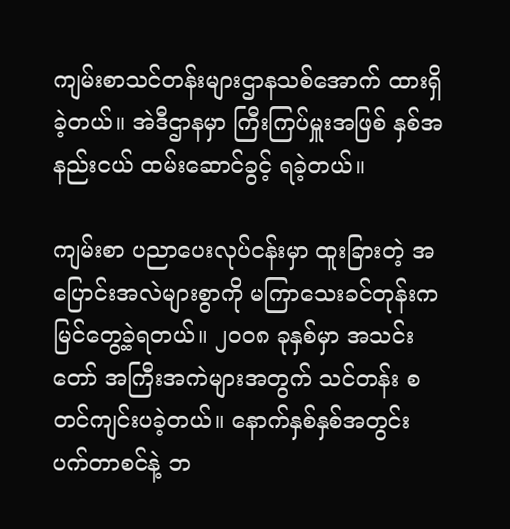ကျမ်းစာသင်တန်းများဌာနသစ်အောက် ထားရှိခဲ့တယ်။ အဲဒီဌာနမှာ ကြီးကြပ်မှူးအဖြစ် နှစ်အနည်းငယ် ထမ်းဆောင်ခွင့် ရခဲ့တယ်။

ကျမ်းစာ ပညာပေးလုပ်ငန်းမှာ ထူးခြားတဲ့ အပြောင်းအလဲများစွာကို မကြာသေးခင်တုန်းက မြင်တွေ့ခဲ့ရတယ်။ ၂၀၀၈ ခုနှစ်မှာ အသင်းတော် အကြီးအကဲများအတွက် သင်တန်း စတင်ကျင်းပခဲ့တယ်။ နောက်နှစ်နှစ်အတွင်း ပက်တာစင်နဲ့ ဘ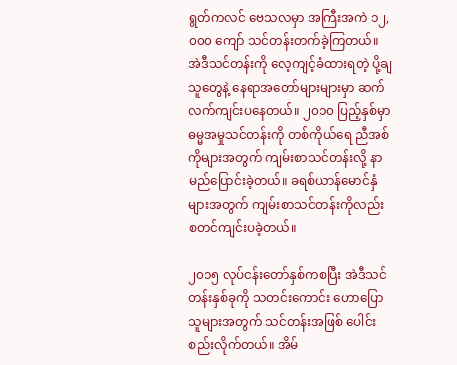ရွတ်ကလင် ဗေသလမှာ အကြီးအကဲ ၁၂,၀၀၀ ကျော် သင်တန်းတက်ခဲ့ကြတယ်။ အဲဒီသင်တန်းကို လေ့ကျင့်ခံထားရတဲ့ ပို့ချသူတွေနဲ့ နေရာအတော်များများမှာ ဆက်လက်ကျင်းပနေတယ်။ ၂၀၁၀ ပြည့်နှစ်မှာ ဓမ္မအမှုသင်တန်းကို တစ်ကိုယ်ရေ ညီအစ်ကိုများအတွက် ကျမ်းစာသင်တန်းလို့ နာမည်ပြောင်းခဲ့တယ်။ ခရစ်ယာန်မောင်နှံများအတွက် ကျမ်းစာသင်တန်းကိုလည်း စတင်ကျင်းပခဲ့တယ်။

၂၀၁၅ လုပ်ငန်းတော်နှစ်ကစပြီး အဲဒီသင်တန်းနှစ်ခုကို သတင်းကောင်း ဟောပြောသူများအတွက် သင်တန်းအဖြစ် ပေါင်းစည်းလိုက်တယ်။ အိမ်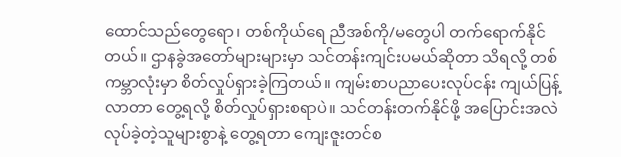ထောင်သည်တွေရော၊ တစ်ကိုယ်ရေ ညီအစ်ကို/မတွေပါ တက်ရောက်နိုင်တယ်။ ဌာနခွဲအတော်များများမှာ သင်တန်းကျင်းပမယ်ဆိုတာ သိရလို့ တစ်ကမ္ဘာလုံးမှာ စိတ်လှုပ်ရှားခဲ့ကြတယ်။ ကျမ်းစာပညာပေးလုပ်ငန်း ကျယ်ပြန့်လာတာ တွေ့ရလို့ စိတ်လှုပ်ရှားစရာပဲ။ သင်တန်းတက်နိုင်ဖို့ အပြောင်းအလဲ လုပ်ခဲ့တဲ့သူများစွာနဲ့ တွေ့ရတာ ကျေးဇူးတင်စ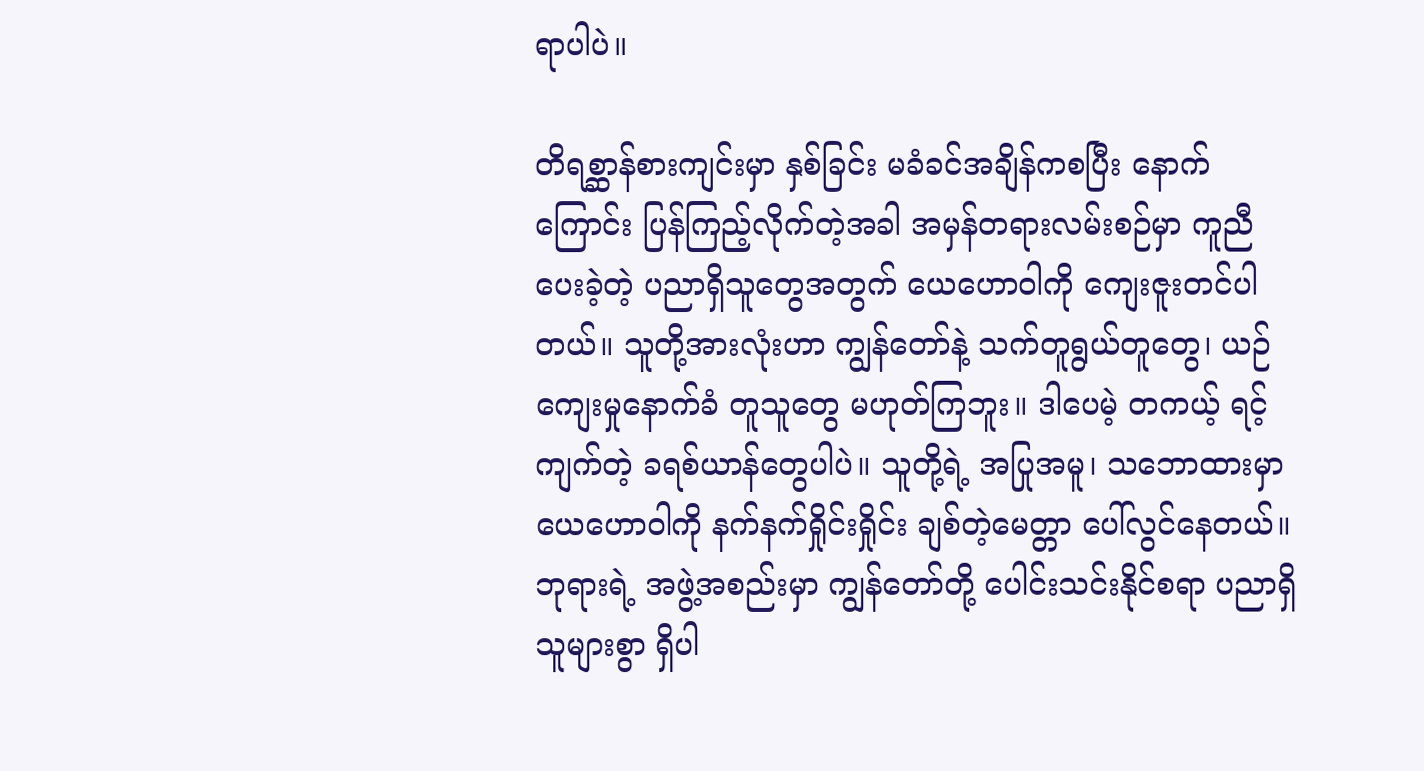ရာပါပဲ။

တိရစ္ဆာန်စားကျင်းမှာ နှစ်ခြင်း မခံခင်အချိန်ကစပြီး နောက်ကြောင်း ပြန်ကြည့်လိုက်တဲ့အခါ အမှန်တရားလမ်းစဉ်မှာ ကူညီပေးခဲ့တဲ့ ပညာရှိသူတွေအတွက် ယေဟောဝါကို ကျေးဇူးတင်ပါတယ်။ သူတို့အားလုံးဟာ ကျွန်တော်နဲ့ သက်တူရွယ်တူတွေ၊ ယဉ်ကျေးမှုနောက်ခံ တူသူတွေ မဟုတ်ကြဘူး။ ဒါပေမဲ့ တကယ့် ရင့်ကျက်တဲ့ ခရစ်ယာန်တွေပါပဲ။ သူတို့ရဲ့ အပြုအမူ၊ သဘောထားမှာ ယေဟောဝါကို နက်နက်ရှိုင်းရှိုင်း ချစ်တဲ့မေတ္တာ ပေါ်လွင်နေတယ်။ ဘုရားရဲ့ အဖွဲ့အစည်းမှာ ကျွန်တော်တို့ ပေါင်းသင်းနိုင်စရာ ပညာရှိသူများစွာ ရှိပါ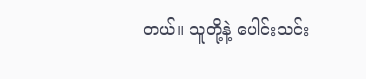တယ်။ သူတို့နဲ့ ပေါင်းသင်း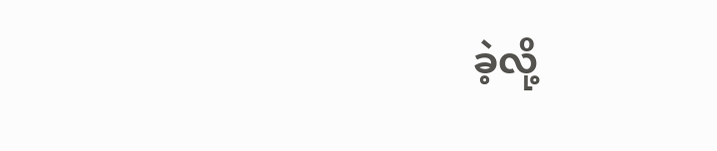ခဲ့လို့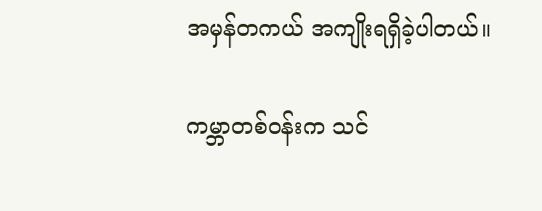အမှန်တကယ် အကျိုးရရှိခဲ့ပါတယ်။

ကမ္ဘာတစ်ဝန်းက သင်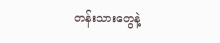တန်းသားတွေနဲ့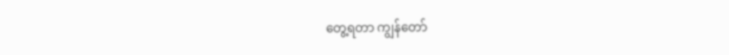တွေ့ရတာ ကျွန်တော်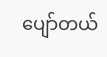ပျော်တယ်